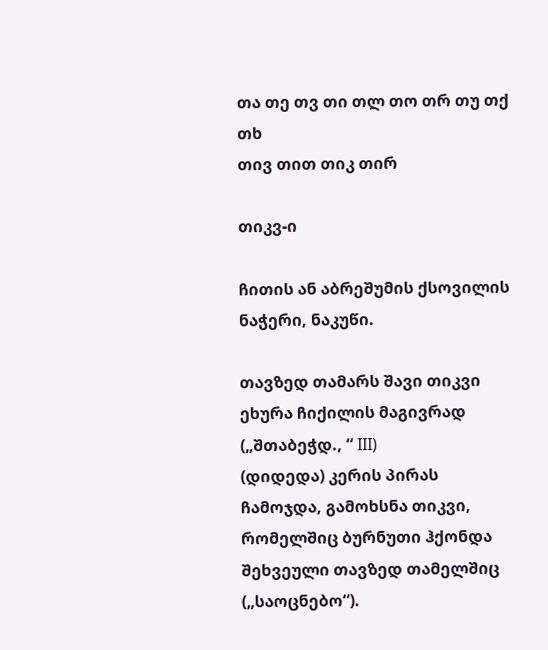თა თე თვ თი თლ თო თრ თუ თქ თხ
თივ თით თიკ თირ

თიკვ-ი

ჩითის ან აბრეშუმის ქსოვილის ნაჭერი, ნაკუწი.

თავზედ თამარს შავი თიკვი ეხურა ჩიქილის მაგივრად („შთაბეჭდ., “ III)
(დიდედა) კერის პირას ჩამოჯდა, გამოხსნა თიკვი, რომელშიც ბურნუთი ჰქონდა შეხვეული თავზედ თამელშიც („საოცნებო“).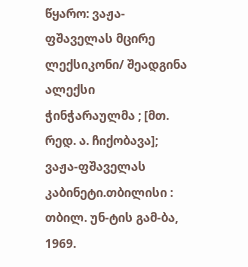წყარო: ვაჟა-ფშაველას მცირე ლექსიკონი/ შეადგინა ალექსი ჭინჭარაულმა ; [მთ. რედ. ა. ჩიქობავა]; ვაჟა-ფშაველას კაბინეტი.თბილისი : თბილ. უნ-ტის გამ-ბა, 1969.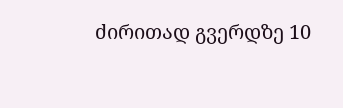ძირითად გვერდზე 10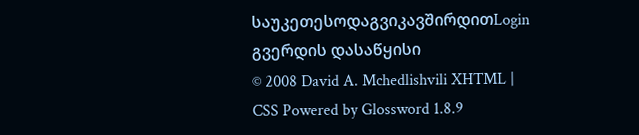საუკეთესოდაგვიკავშირდითLogin გვერდის დასაწყისი
© 2008 David A. Mchedlishvili XHTML | CSS Powered by Glossword 1.8.9